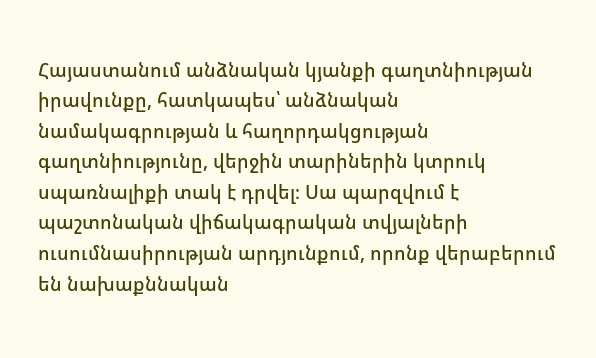Հայաստանում անձնական կյանքի գաղտնիության իրավունքը, հատկապես՝ անձնական նամակագրության և հաղորդակցության գաղտնիությունը, վերջին տարիներին կտրուկ սպառնալիքի տակ է դրվել։ Սա պարզվում է պաշտոնական վիճակագրական տվյալների ուսումնասիրության արդյունքում, որոնք վերաբերում են նախաքննական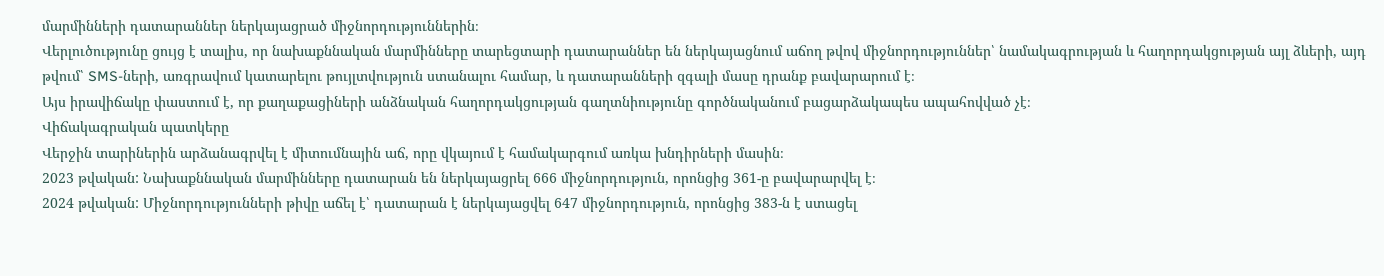մարմինների դատարաններ ներկայացրած միջնորդություններին։
Վերլուծությունը ցույց է տալիս, որ նախաքննական մարմինները տարեցտարի դատարաններ են ներկայացնում աճող թվով միջնորդություններ՝ նամակագրության և հաղորդակցության այլ ձևերի, այդ թվում՝ SMS-ների, առգրավում կատարելու թույլտվություն ստանալու համար, և դատարանների զգալի մասը դրանք բավարարում է։
Այս իրավիճակը փաստում է, որ քաղաքացիների անձնական հաղորդակցության գաղտնիությունը գործնականում բացարձակապես ապահովված չէ։
Վիճակագրական պատկերը
Վերջին տարիներին արձանագրվել է միտումնային աճ, որը վկայում է համակարգում առկա խնդիրների մասին։
2023 թվական: Նախաքննական մարմինները դատարան են ներկայացրել 666 միջնորդություն, որոնցից 361-ը բավարարվել է։
2024 թվական: Միջնորդությունների թիվը աճել է՝ դատարան է ներկայացվել 647 միջնորդություն, որոնցից 383-ն է ստացել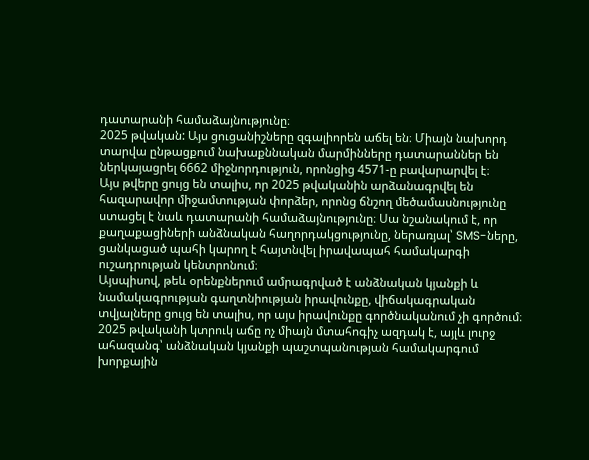դատարանի համաձայնությունը։
2025 թվական: Այս ցուցանիշները զգալիորեն աճել են։ Միայն նախորդ տարվա ընթացքում նախաքննական մարմինները դատարաններ են ներկայացրել 6662 միջնորդություն, որոնցից 4571-ը բավարարվել է։
Այս թվերը ցույց են տալիս, որ 2025 թվականին արձանագրվել են հազարավոր միջամտության փորձեր, որոնց ճնշող մեծամասնությունը ստացել է նաև դատարանի համաձայնությունը։ Սա նշանակում է, որ քաղաքացիների անձնական հաղորդակցությունը, ներառյալ՝ SMS-ները, ցանկացած պահի կարող է հայտնվել իրավապահ համակարգի ուշադրության կենտրոնում։
Այսպիսով, թեև օրենքներում ամրագրված է անձնական կյանքի և նամակագրության գաղտնիության իրավունքը, վիճակագրական տվյալները ցույց են տալիս, որ այս իրավունքը գործնականում չի գործում։ 2025 թվականի կտրուկ աճը ոչ միայն մտահոգիչ ազդակ է, այլև լուրջ ահազանգ՝ անձնական կյանքի պաշտպանության համակարգում խորքային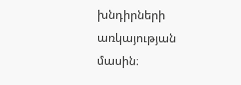խնդիրների առկայության մասին։